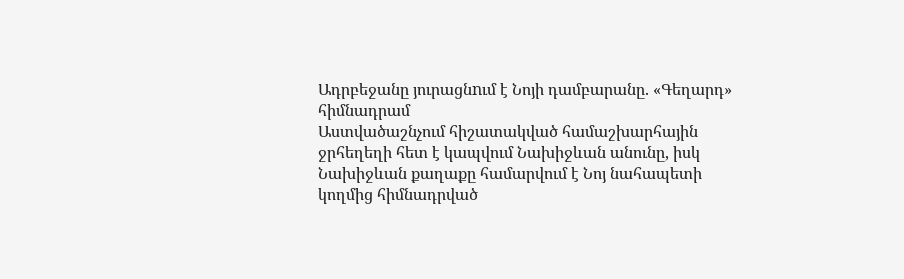Ադրբեջանը յուրացնnւմ է Նոյի դամբարանը. «Գեղարդ» հիմնադրամ
Աստվածաշնչում հիշատակված համաշխարհային ջրհեղեղի հետ է կապվում Նախիջևան անունը, իսկ Նախիջևան քաղաքը համարվում է Նոյ նահապետի կողմից հիմնադրված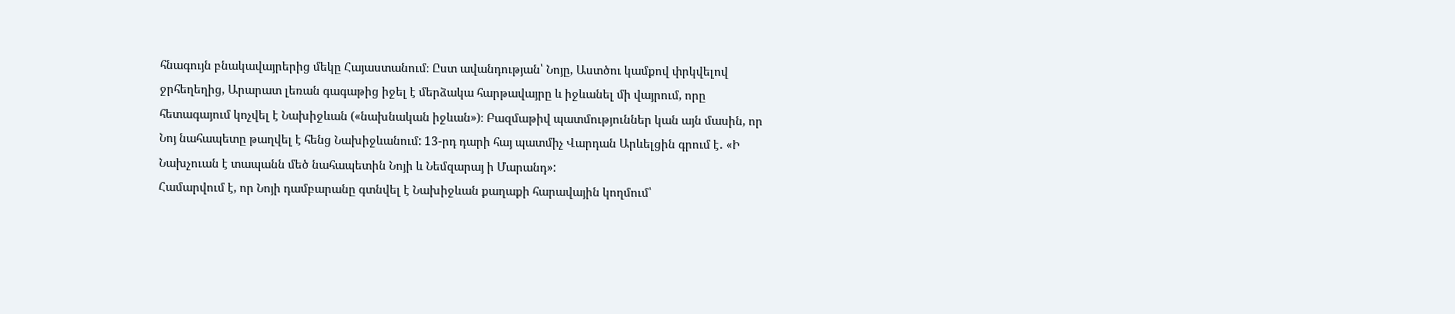հնագույն բնակավայրերից մեկը Հայաստանում։ Ըստ ավանդության՝ Նոյը, Աստծու կամքով փրկվելով ջրհեղեղից, Արարատ լեռան գագաթից իջել է մերձակա հարթավայրը և իջևանել մի վայրում, որը հետագայում կոչվել է Նախիջևան («նախնական իջևան»)։ Բազմաթիվ պատմություններ կան այն մասին, որ Նոյ նահապետը թաղվել է հենց Նախիջևանում: 13-րդ դարի հայ պատմիչ Վարդան Արևելցին գրում է․ «Ի Նախչուան է տապանն մեծ նահապետին Նոյի և Նեմզարայ ի Մարանդ»:
Համարվում է, որ Նոյի դամբարանը գտնվել է Նախիջևան քաղաքի հարավային կողմում՝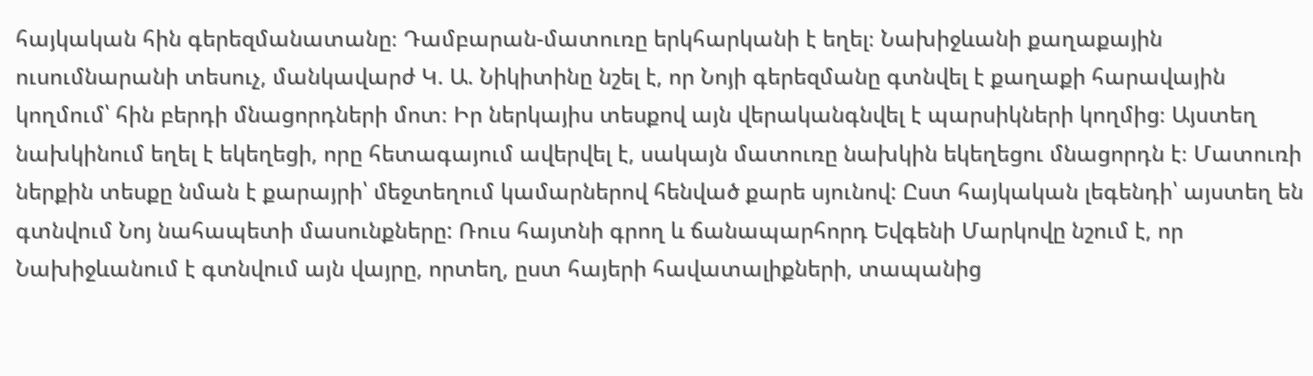հայկական հին գերեզմանատանը։ Դամբարան-մատուռը երկհարկանի է եղել։ Նախիջևանի քաղաքային ուսումնարանի տեսուչ, մանկավարժ Կ. Ա. Նիկիտինը նշել է, որ Նոյի գերեզմանը գտնվել է քաղաքի հարավային կողմում՝ հին բերդի մնացորդների մոտ։ Իր ներկայիս տեսքով այն վերականգնվել է պարսիկների կողմից։ Այստեղ նախկինում եղել է եկեղեցի, որը հետագայում ավերվել է, սակայն մատուռը նախկին եկեղեցու մնացորդն է։ Մատուռի ներքին տեսքը նման է քարայրի՝ մեջտեղում կամարներով հենված քարե սյունով: Ըստ հայկական լեգենդի՝ այստեղ են գտնվում Նոյ նահապետի մասունքները: Ռուս հայտնի գրող և ճանապարհորդ Եվգենի Մարկովը նշում է, որ Նախիջևանում է գտնվում այն վայրը, որտեղ, ըստ հայերի հավատալիքների, տապանից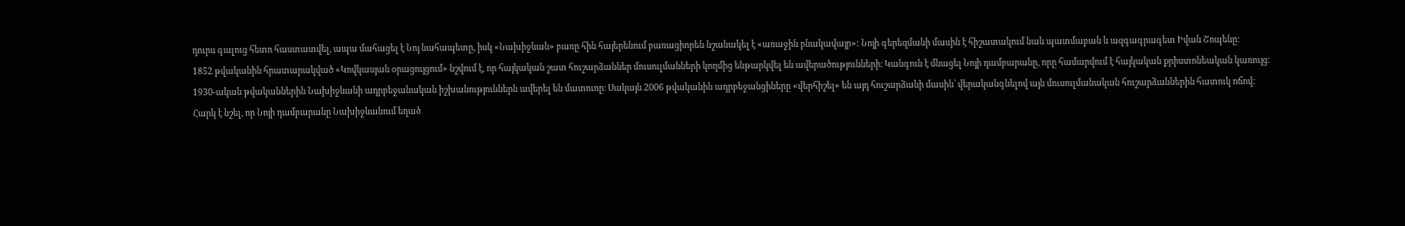դուրս գալուց հետո հաստատվել, ապա մահացել է Նոյ նահապետը, իսկ «Նախիջևան» բառը հին հայերենում բառացիորեն նշանակել է «առաջին բնակավայր»: Նոյի գերեզմանի մասին է հիշատակում նաև պատմաբան և ազգագրագետ Իվան Շոպենը:
1852 թվականին հրատարակված «Կովկասյան օրացույցում» նշվում է, որ հայկական շատ հուշարձաններ մուսուլմանների կողմից ենթարկվել են ավերածությունների։ Կանգուն է մնացել Նոյի դամբարանը, որը համարվում է հայկական քրիստոնեական կառույց։
1930-ական թվականներին Նախիջևանի ադրբեջանական իշխանություններն ավերել են մատուռը։ Սակայն 2006 թվականին ադրբեջանցիները «վերհիշել» են այդ հուշարձանի մասին՝ վերականգնելով այն մուսուլմանական հուշարձաններին հատուկ ոճով:
Հարկ է նշել, որ Նոյի դամբարանը Նախիջևանում եղած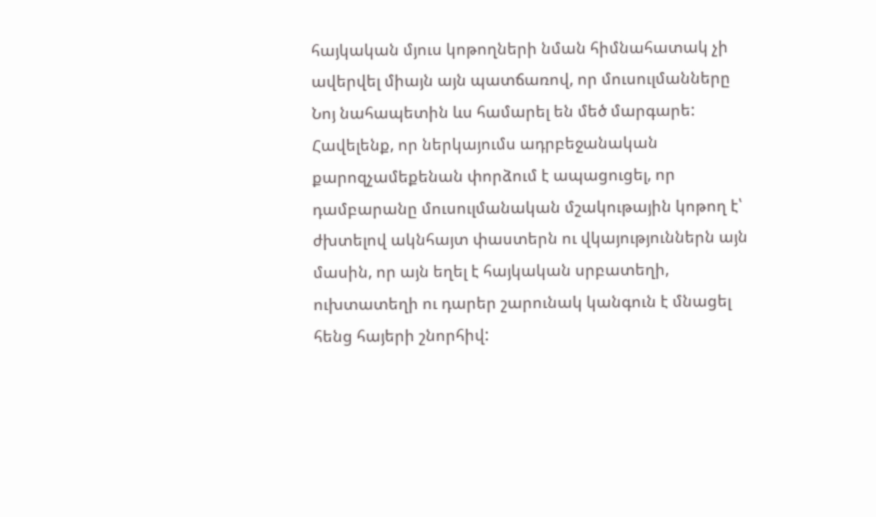հայկական մյուս կոթողների նման հիմնահատակ չի ավերվել միայն այն պատճառով, որ մուսուլմանները Նոյ նահապետին ևս համարել են մեծ մարգարե: Հավելենք, որ ներկայումս ադրբեջանական քարոզչամեքենան փորձում է ապացուցել, որ դամբարանը մուսուլմանական մշակութային կոթող է՝ ժխտելով ակնհայտ փաստերն ու վկայություններն այն մասին, որ այն եղել է հայկական սրբատեղի, ուխտատեղի ու դարեր շարունակ կանգուն է մնացել հենց հայերի շնորհիվ: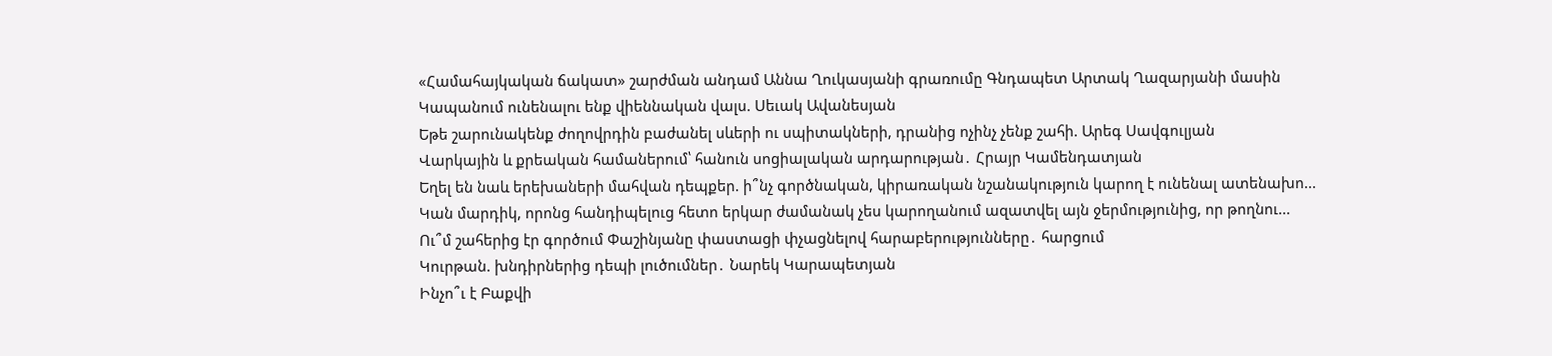«Համահայկական ճակատ» շարժման անդամ Աննա Ղուկասյանի գրառումը Գնդապետ Արտակ Ղազարյանի մասին
Կապանում ունենալու ենք վիեննական վալս. Սեւակ Ավանեսյան
Եթե շարունակենք ժողովրդին բաժանել սևերի ու սպիտակների, դրանից ոչինչ չենք շահի. Արեգ Սավգուլյան
Վարկային և քրեական համաներում՝ հանուն սոցիալական արդարության․ Հրայր Կամենդատյան
Եղել են նաև երեխաների մահվան դեպքեր. ի՞նչ գործնական, կիրառական նշանակություն կարող է ունենալ ատենախո...
Կան մարդիկ, որոնց հանդիպելուց հետո երկար ժամանակ չես կարողանում ազատվել այն ջերմությունից, որ թողնու...
Ու՞մ շահերից էր գործում Փաշինյանը փաստացի փչացնելով հարաբերությունները․ հարցում
Կուրթան. խնդիրներից դեպի լուծումներ․ Նարեկ Կարապետյան
Ինչո՞ւ է Բաքվի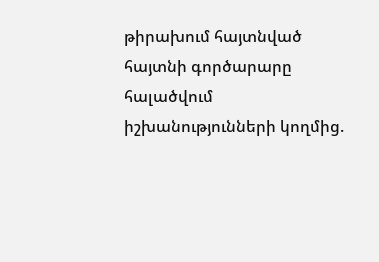թիրախում հայտնված հայտնի գործարարը հալածվում իշխանությունների կողմից.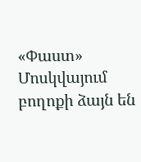«Փաստ»
Մոսկվայում բողոքի ձայն են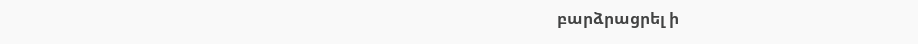բարձրացրել ի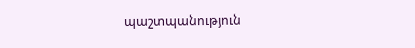պաշտպանություն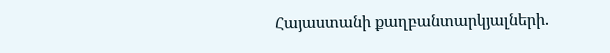Հայաստանի քաղբանտարկյալների.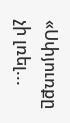«Սփյուռքը չի լռել...